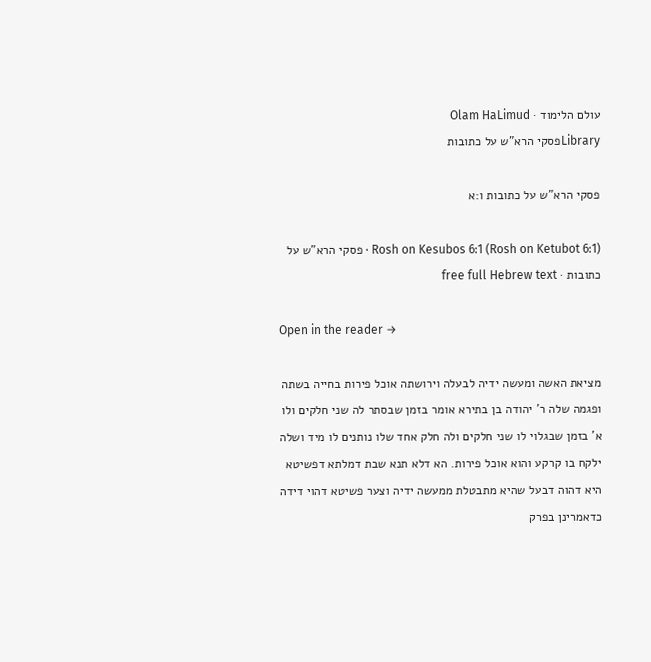עולם הלימוד · Olam HaLimud
Libraryפסקי הרא"ש על כתובות

פסקי הרא"ש על כתובות ו:א

Rosh on Kesubos 6:1 (Rosh on Ketubot 6:1) · פסקי הרא"ש על כתובות · free full Hebrew text

Open in the reader →

מציאת האשה ומעשה ידיה לבעלה וירושתה אוכל פירות בחייה בשתה ופגמה שלה ר' יהודה בן בתירא אומר בזמן שבסתר לה שני חלקים ולו א' בזמן שבגלוי לו שני חלקים ולה חלק אחד שלו נותנים לו מיד ושלה ילקח בו קרקע והוא אוכל פירות. הא דלא תנא שבת דמלתא דפשיטא היא דהוה דבעל שהיא מתבטלת ממעשה ידיה וצער פשיטא דהוי דידה כדאמרינן בפרק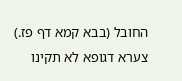החובל (בבא קמא דף פז.) צערא דגופא לא תקינו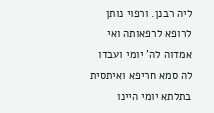ליה רבנן. ורפוי נותן לרופא לרפאותה ואי אמדוה לה' יומי ועבדו לה סמא חריפא ואיתסית בתלתא יומי היינו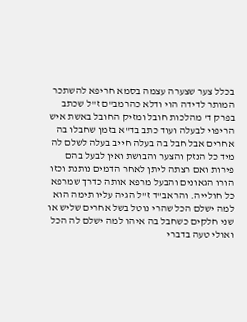בכלל צער שצערה עצמה בסמא חריפא להשתכר המותר לדידה הוי ודלא כהרמב"ם ז"ל שכתב בפרק ד' מהלכות חובל ומזיק החובל באשת איש הריפוי לבעלה ועוד כתב בד"א בזמן שחבלו בה אחרים אבל חבל בה בעלה חייב בעלה לשלם לה מיד כל הנזק והצער והבושת ואין לבעל בהם פירות ואם רצתה ליתן לאחר הדמים נותנת וכזו הורו הגאונים והבעל מרפא אותה כדרך שמרפא כל חולייה. והראב"ד ז"ל הגיה עליו תימה הוא למה ישלם הכל שהרי נוטל בשל אחרים שליש או שני חלקים כשחבל בה איהו למה ישלם לה הכל ואולי טעה בדברי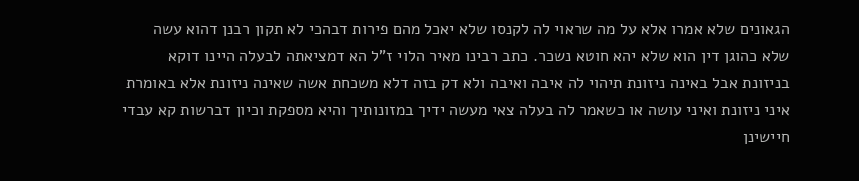הגאונים שלא אמרו אלא על מה שראוי לה לקנסו שלא יאכל מהם פירות דבהכי לא תקון רבנן דהוא עשה שלא כהוגן דין הוא שלא יהא חוטא נשכר. כתב רבינו מאיר הלוי ז"ל הא דמציאתה לבעלה היינו דוקא בניזונת אבל באינה ניזונת תיהוי לה איבה ואיבה ולא דק בזה דלא משכחת אשה שאינה ניזונת אלא באומרת איני ניזונת ואיני עושה או כשאמר לה בעלה צאי מעשה ידיך במזונותיך והיא מספקת וכיון דברשות קא עבדי חיישינן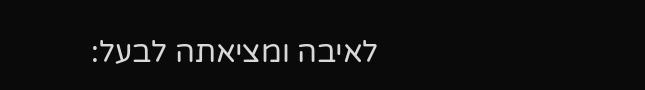לאיבה ומציאתה לבעל: